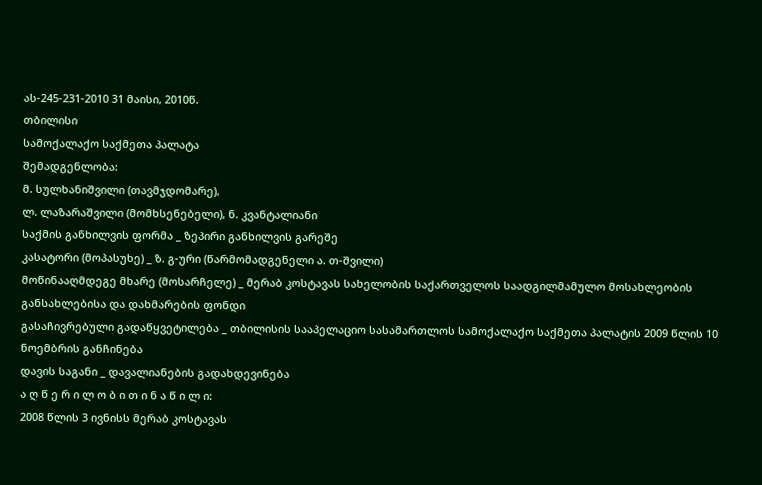ას-245-231-2010 31 მაისი, 2010წ.
თბილისი
სამოქალაქო საქმეთა პალატა
შემადგენლობა:
მ. სულხანიშვილი (თავმჯდომარე),
ლ. ლაზარაშვილი (მომხსენებელი), ნ. კვანტალიანი
საქმის განხილვის ფორმა _ ზეპირი განხილვის გარეშე
კასატორი (მოპასუხე) _ ზ. გ-ური (წარმომადგენელი ა. თ-შვილი)
მოწინააღმდეგე მხარე (მოსარჩელე) _ მერაბ კოსტავას სახელობის საქართველოს საადგილმამულო მოსახლეობის განსახლებისა და დახმარების ფონდი
გასაჩივრებული გადაწყვეტილება _ თბილისის სააპელაციო სასამართლოს სამოქალაქო საქმეთა პალატის 2009 წლის 10 ნოემბრის განჩინება
დავის საგანი _ დავალიანების გადახდევინება
ა ღ წ ე რ ი ლ ო ბ ი თ ი ნ ა წ ი ლ ი:
2008 წლის 3 ივნისს მერაბ კოსტავას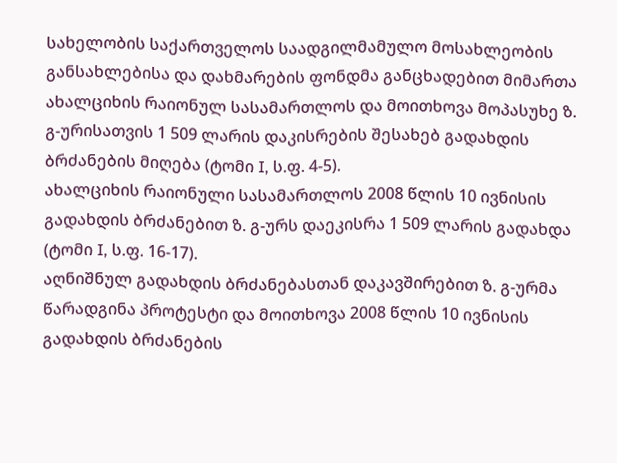სახელობის საქართველოს საადგილმამულო მოსახლეობის განსახლებისა და დახმარების ფონდმა განცხადებით მიმართა ახალციხის რაიონულ სასამართლოს და მოითხოვა მოპასუხე ზ. გ-ურისათვის 1 509 ლარის დაკისრების შესახებ გადახდის ბრძანების მიღება (ტომი I, ს.ფ. 4-5).
ახალციხის რაიონული სასამართლოს 2008 წლის 10 ივნისის გადახდის ბრძანებით ზ. გ-ურს დაეკისრა 1 509 ლარის გადახდა (ტომი I, ს.ფ. 16-17).
აღნიშნულ გადახდის ბრძანებასთან დაკავშირებით ზ. გ-ურმა წარადგინა პროტესტი და მოითხოვა 2008 წლის 10 ივნისის გადახდის ბრძანების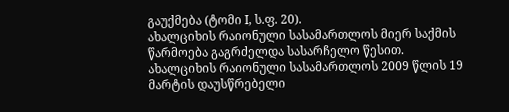გაუქმება (ტომი I, ს.ფ. 20).
ახალციხის რაიონული სასამართლოს მიერ საქმის წარმოება გაგრძელდა სასარჩელო წესით.
ახალციხის რაიონული სასამართლოს 2009 წლის 19 მარტის დაუსწრებელი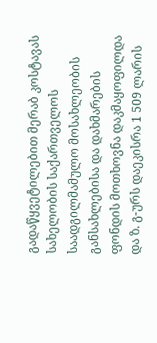გადაწყვეტილებით მერაბ კოსტავას სახელობის საქართველოს საადგილმამულო მოსახლეობის განსახლებისა და დახმარების ფონდის მოთხოვნა დაკმაყოფილდა და ზ. გ-ურს დაეკისრა 1 509 ლარის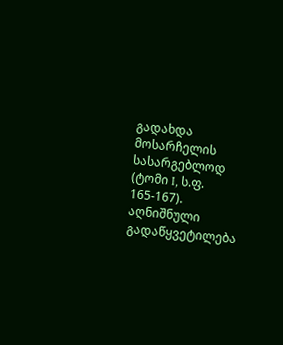გადახდა მოსარჩელის სასარგებლოდ (ტომი I, ს.ფ. 165-167).
აღნიშნული გადაწყვეტილება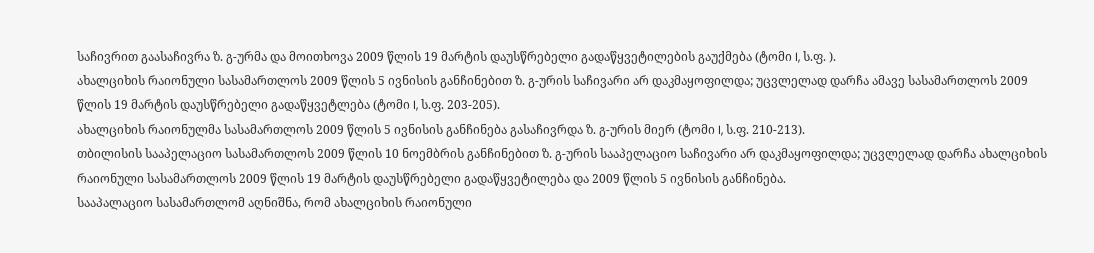საჩივრით გაასაჩივრა ზ. გ-ურმა და მოითხოვა 2009 წლის 19 მარტის დაუსწრებელი გადაწყვეტილების გაუქმება (ტომი I, ს.ფ. ).
ახალციხის რაიონული სასამართლოს 2009 წლის 5 ივნისის განჩინებით ზ. გ-ურის საჩივარი არ დაკმაყოფილდა; უცვლელად დარჩა ამავე სასამართლოს 2009 წლის 19 მარტის დაუსწრებელი გადაწყვეტლება (ტომი I, ს.ფ. 203-205).
ახალციხის რაიონულმა სასამართლოს 2009 წლის 5 ივნისის განჩინება გასაჩივრდა ზ. გ-ურის მიერ (ტომი I, ს.ფ. 210-213).
თბილისის სააპელაციო სასამართლოს 2009 წლის 10 ნოემბრის განჩინებით ზ. გ-ურის სააპელაციო საჩივარი არ დაკმაყოფილდა; უცვლელად დარჩა ახალციხის რაიონული სასამართლოს 2009 წლის 19 მარტის დაუსწრებელი გადაწყვეტილება და 2009 წლის 5 ივნისის განჩინება.
სააპალაციო სასამართლომ აღნიშნა, რომ ახალციხის რაიონული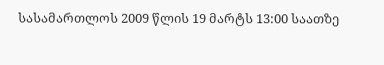სასამართლოს 2009 წლის 19 მარტს 13:00 საათზე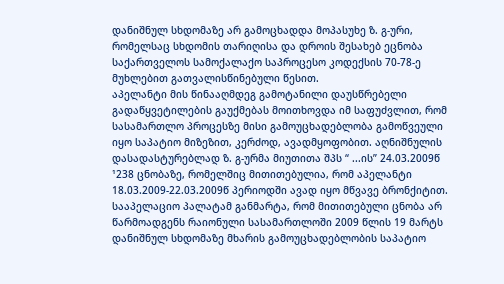დანიშნულ სხდომაზე არ გამოცხადდა მოპასუხე ზ. გ-ური, რომელსაც სხდომის თარიღისა და დროის შესახებ ეცნობა საქართველოს სამოქალაქო საპროცესო კოდექსის 70-78-ე მუხლებით გათვალისწინებული წესით.
აპელანტი მის წინააღმდეგ გამოტანილი დაუსწრებელი გადაწყვეტილების გაუქმებას მოითხოვდა იმ საფუძვლით, რომ სასამართლო პროცესზე მისი გამოუცხადებლობა გამოწვეული იყო საპატიო მიზეზით, კერძოდ, ავადმყოფობით. აღნიშნულის დასადასტურებლად ზ. გ-ურმა მიუთითა შპს “ ...ის” 24.03.2009წ ¹238 ცნობაზე, რომელშიც მითითებულია, რომ აპელანტი 18.03.2009-22.03.2009წ პერიოდში ავად იყო მწვავე ბრონქიტით.
სააპელაციო პალატამ განმარტა, რომ მითითებული ცნობა არ წარმოადგენს რაიონული სასამართლოში 2009 წლის 19 მარტს დანიშნულ სხდომაზე მხარის გამოუცხადებლობის საპატიო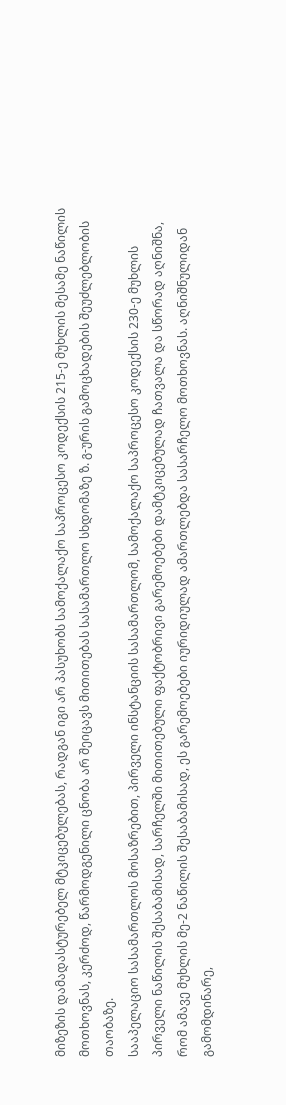მიზეზის დამადასტურებელ მტკიცებულებას, რადგან იგი არ პასუხობს სამოქალაქო საპროცესო კოდექსის 215-ე მუხლის მესამე ნაწილის მოთხოვნას, კერძოდ, წარმოდგენილი ცნობა არ შეიცავს მითითებას სასამართლო სხდომაზე ზ. გ-ურის გამოცხადების შეუძლებლობის თაობაზე.
სააპელაციო სასამართლოს მოსაზრებით, პირველი ინსტანციის სასამართლომ, სამოქალაქო საპროცესო კოდექსის 230-ე მუხლის პირველი ნაწილის შესაბამისად, სარჩელში მითითებული ფაქტობრივი გარემოებები დამტკიცებულად ჩათვალა და სწორად აღნიშნა, რომ ამავე მუხლის მე-2 ნაწილის შესაბამისად, ეს გარემოებები იურიდიულად ამართლებდა სასარჩელო მოთხოვნას. აღნიშნულიდან გამომდინარე,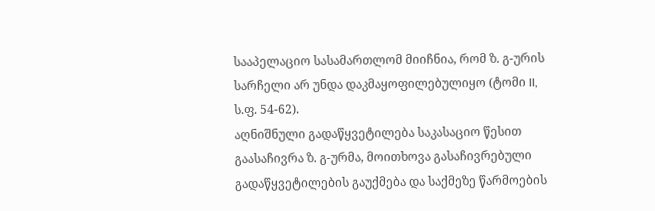სააპელაციო სასამართლომ მიიჩნია, რომ ზ. გ-ურის სარჩელი არ უნდა დაკმაყოფილებულიყო (ტომი II, ს.ფ. 54-62).
აღნიშნული გადაწყვეტილება საკასაციო წესით გაასაჩივრა ზ. გ-ურმა, მოითხოვა გასაჩივრებული გადაწყვეტილების გაუქმება და საქმეზე წარმოების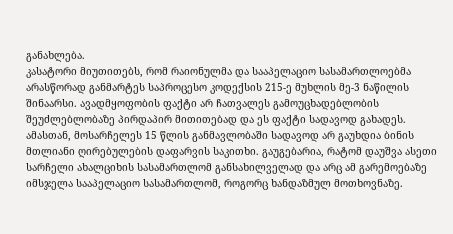განახლება.
კასატორი მიუთითებს, რომ რაიონულმა და სააპელაციო სასამართლოებმა არასწორად განმარტეს საპროცესო კოდექსის 215-ე მუხლის მე-3 ნაწილის შინაარსი. ავადმყოფობის ფაქტი არ ჩათვალეს გამოუცხადებლობის შეუძლებლობაზე პირდაპირ მითითებად და ეს ფაქტი სადავოდ გახადეს.
ამასთან, მოსარჩელეს 15 წლის განმავლობაში სადავოდ არ გაუხდია ბინის მთლიანი ღირებულების დაფარვის საკითხი. გაუგებარია, რატომ დაუშვა ასეთი სარჩელი ახალციხის სასამართლომ განსახილველად და არც ამ გარემოებაზე იმსჯელა სააპელაციო სასამართლომ, როგორც ხანდაზმულ მოთხოვნაზე.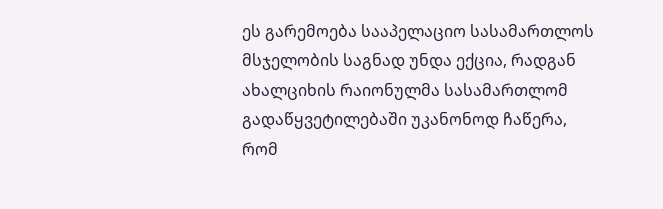ეს გარემოება სააპელაციო სასამართლოს მსჯელობის საგნად უნდა ექცია, რადგან ახალციხის რაიონულმა სასამართლომ გადაწყვეტილებაში უკანონოდ ჩაწერა, რომ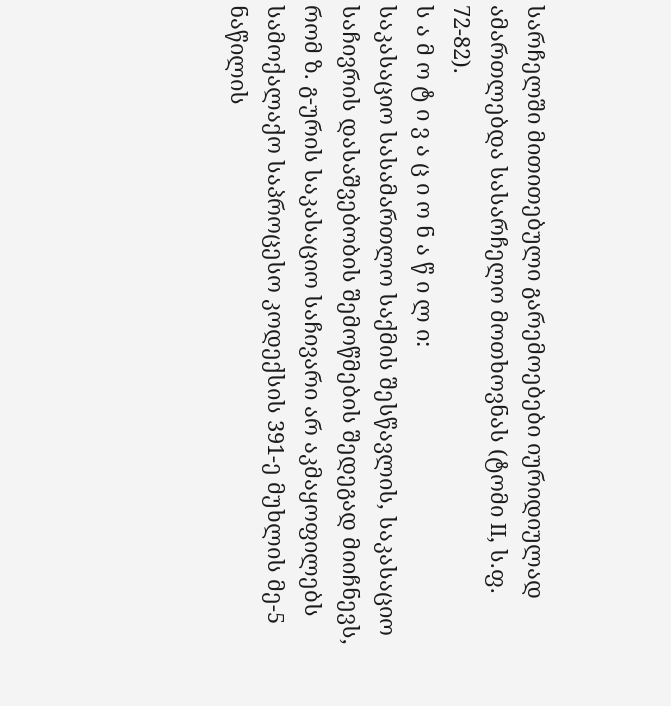სარჩელში მითითებული გარემოებები იურიდიულად ამართლებდა სასარჩელო მოთხოვნას (ტომი II, ს.ფ. 72-82).
ს ა მ ო ტ ი ვ ა ც ი ო ნ ა წ ი ლ ი:
საკასაციო სასამართლო საქმის შესწავლის, საკასაციო საჩივრის დასაშვებობის შემოწმების შედეგად მიიჩნევს, რომ ზ. გ-ურის საკასაციო საჩივარი არ აკმაყოფილებს სამოქალაქო საპროცესო კოდექსის 391-ე მუხლის მე-5 ნაწილის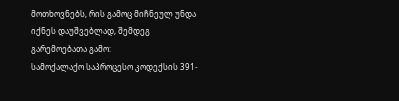მოთხოვნებს, რის გამოც მიჩნეულ უნდა იქნეს დაუშვებლად, შემდეგ გარემოებათა გამო:
სამოქალაქო საპროცესო კოდექსის 391-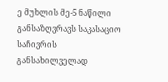ე მუხლის მე-5 ნაწილი განსაზღვრავს საკასაციო საჩივრის განსახილველად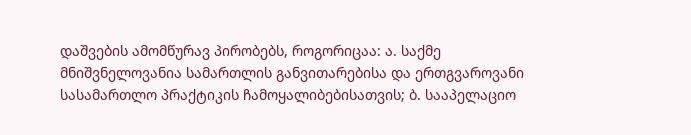დაშვების ამომწურავ პირობებს, როგორიცაა: ა. საქმე მნიშვნელოვანია სამართლის განვითარებისა და ერთგვაროვანი სასამართლო პრაქტიკის ჩამოყალიბებისათვის; ბ. სააპელაციო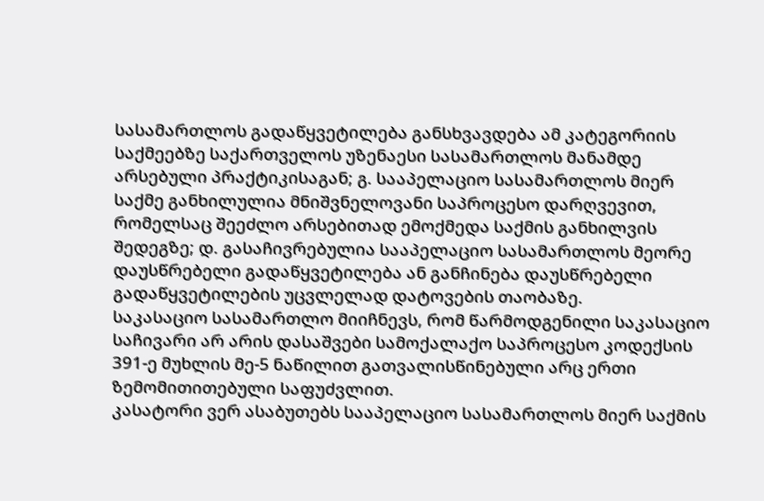სასამართლოს გადაწყვეტილება განსხვავდება ამ კატეგორიის საქმეებზე საქართველოს უზენაესი სასამართლოს მანამდე არსებული პრაქტიკისაგან; გ. სააპელაციო სასამართლოს მიერ საქმე განხილულია მნიშვნელოვანი საპროცესო დარღვევით, რომელსაც შეეძლო არსებითად ემოქმედა საქმის განხილვის შედეგზე; დ. გასაჩივრებულია სააპელაციო სასამართლოს მეორე დაუსწრებელი გადაწყვეტილება ან განჩინება დაუსწრებელი გადაწყვეტილების უცვლელად დატოვების თაობაზე.
საკასაციო სასამართლო მიიჩნევს, რომ წარმოდგენილი საკასაციო საჩივარი არ არის დასაშვები სამოქალაქო საპროცესო კოდექსის 391-ე მუხლის მე-5 ნაწილით გათვალისწინებული არც ერთი ზემომითითებული საფუძვლით.
კასატორი ვერ ასაბუთებს სააპელაციო სასამართლოს მიერ საქმის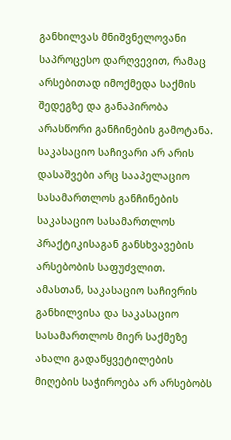განხილვას მნიშვნელოვანი საპროცესო დარღვევით, რამაც არსებითად იმოქმედა საქმის შედეგზე და განაპირობა არასწორი განჩინების გამოტანა.
საკასაციო საჩივარი არ არის დასაშვები არც სააპელაციო სასამართლოს განჩინების საკასაციო სასამართლოს პრაქტიკისაგან განსხვავების არსებობის საფუძვლით.
ამასთან, საკასაციო საჩივრის განხილვისა და საკასაციო სასამართლოს მიერ საქმეზე ახალი გადაწყვეტილების მიღების საჭიროება არ არსებობს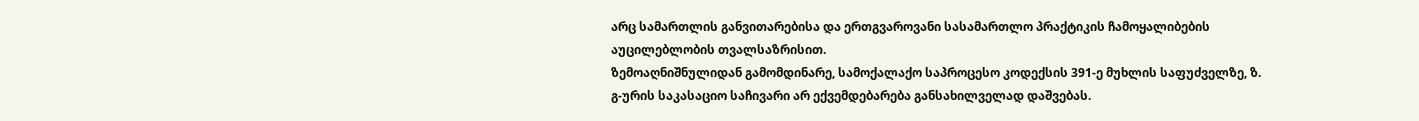არც სამართლის განვითარებისა და ერთგვაროვანი სასამართლო პრაქტიკის ჩამოყალიბების აუცილებლობის თვალსაზრისით.
ზემოაღნიშნულიდან გამომდინარე, სამოქალაქო საპროცესო კოდექსის 391-ე მუხლის საფუძველზე, ზ. გ-ურის საკასაციო საჩივარი არ ექვემდებარება განსახილველად დაშვებას.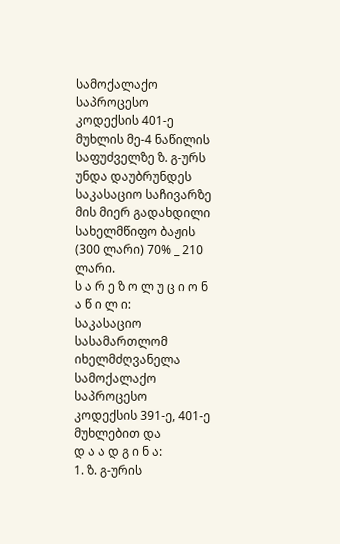სამოქალაქო საპროცესო კოდექსის 401-ე მუხლის მე-4 ნაწილის საფუძველზე ზ. გ-ურს უნდა დაუბრუნდეს საკასაციო საჩივარზე მის მიერ გადახდილი სახელმწიფო ბაჟის (300 ლარი) 70% _ 210 ლარი.
ს ა რ ე ზ ო ლ უ ც ი ო ნ ა წ ი ლ ი:
საკასაციო სასამართლომ იხელმძღვანელა სამოქალაქო საპროცესო კოდექსის 391-ე, 401-ე მუხლებით და
დ ა ა დ გ ი ნ ა:
1. ზ. გ-ურის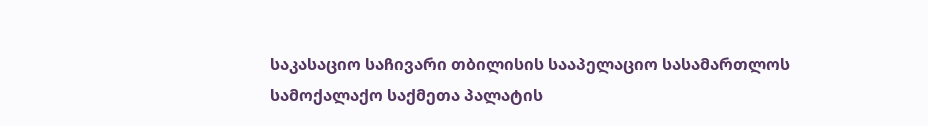საკასაციო საჩივარი თბილისის სააპელაციო სასამართლოს სამოქალაქო საქმეთა პალატის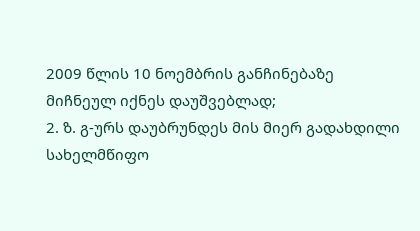2009 წლის 10 ნოემბრის განჩინებაზე მიჩნეულ იქნეს დაუშვებლად;
2. ზ. გ-ურს დაუბრუნდეს მის მიერ გადახდილი სახელმწიფო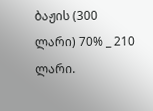ბაჟის (300 ლარი) 70% _ 210 ლარი.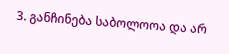3. განჩინება საბოლოოა და არ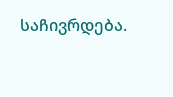საჩივრდება.